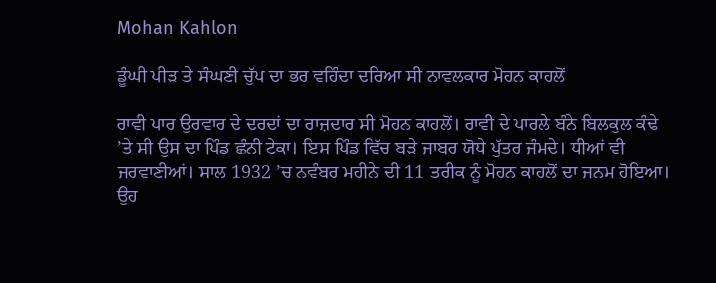Mohan Kahlon

ਡੂੰਘੀ ਪੀੜ ਤੇ ਸੰਘਣੀ ਚੁੱਪ ਦਾ ਭਰ ਵਹਿੰਦਾ ਦਰਿਆ ਸੀ ਨਾਵਲਕਾਰ ਮੋਹਨ ਕਾਹਲੋਂ

ਰਾਵੀ ਪਾਰ ਉਰਵਾਰ ਦੇ ਦਰਦਾਂ ਦਾ ਰਾਜ਼ਦਾਰ ਸੀ ਮੋਹਨ ਕਾਹਲੋਂ। ਰਾਵੀ ਦੇ ਪਾਰਲੇ ਬੰਨੇ ਬਿਲਕੁਲ ਕੰਢੇ ’ਤੇ ਸੀ ਉਸ ਦਾ ਪਿੰਡ ਛੰਨੀ ਟੇਕਾ। ਇਸ ਪਿੰਡ ਵਿੱਚ ਬੜੇ ਜਾਬਰ ਯੋਧੇ ਪੁੱਤਰ ਜੰਮਦੇ। ਧੀਆਂ ਵੀ ਜਰਵਾਣੀਆਂ। ਸਾਲ 1932 ’ਚ ਨਵੰਬਰ ਮਹੀਨੇ ਦੀ 11 ਤਰੀਕ ਨੂੰ ਮੋਹਨ ਕਾਹਲੋਂ ਦਾ ਜਨਮ ਹੋਇਆ। ਉਹ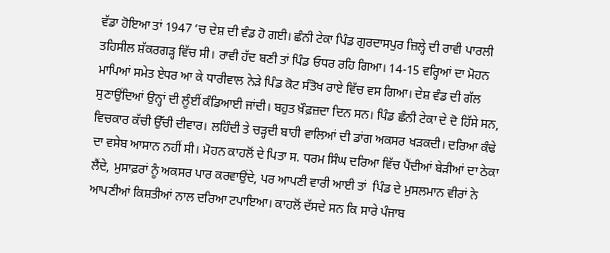ਵੱਡਾ ਹੋਇਆ ਤਾਂ 1947 ’ਚ ਦੇਸ਼ ਦੀ ਵੰਡ ਹੋ ਗਈ। ਛੰਨੀ ਟੇਕਾ ਪਿੰਡ ਗੁਰਦਾਸਪੁਰ ਜ਼ਿਲ੍ਹੇ ਦੀ ਰਾਵੀ ਪਾਰਲੀ ਤਹਿਸੀਲ ਸ਼ੱਕਰਗੜ੍ਹ ਵਿੱਚ ਸੀ। ਰਾਵੀ ਹੱਦ ਬਣੀ ਤਾਂ ਪਿੰਡ ਓਧਰ ਰਹਿ ਗਿਆ। 14-15 ਵਰ੍ਹਿਆਂ ਦਾ ਮੋਹਨ ਮਾਪਿਆਂ ਸਮੇਤ ਏਧਰ ਆ ਕੇ ਧਾਰੀਵਾਲ ਨੇੜੇ ਪਿੰਡ ਕੋਟ ਸੰਤੋਖ ਰਾਏ ਵਿੱਚ ਵਸ ਗਿਆ। ਦੇਸ਼ ਵੰਡ ਦੀ ਗੱਲ ਸੁਣਾਉਂਦਿਆਂ ਉਨ੍ਹਾਂ ਦੀ ਲੂੰਈਂ ਕੰਡਿਆਈ ਜਾਂਦੀ। ਬਹੁਤ ਖ਼ੌਫ਼ਜ਼ਦਾ ਦਿਨ ਸਨ। ਪਿੰਡ ਛੰਨੀ ਟੇਕਾ ਦੇ ਦੋ ਹਿੱਸੇ ਸਨ, ਵਿਚਕਾਰ ਕੱਚੀ ਉੱਚੀ ਦੀਵਾਰ। ਲਹਿੰਦੀ ਤੇ ਚੜ੍ਹਦੀ ਬਾਹੀ ਵਾਲਿਆਂ ਦੀ ਡਾਂਗ ਅਕਸਰ ਖੜਕਦੀ। ਦਰਿਆ ਕੰਢੇ ਦਾ ਵਸੇਬ ਆਸਾਨ ਨਹੀਂ ਸੀ। ਮੋਹਨ ਕਾਹਲੋਂ ਦੇ ਪਿਤਾ ਸ. ਧਰਮ ਸਿੰਘ ਦਰਿਆ ਵਿੱਚ ਪੈਂਦੀਆਂ ਬੇੜੀਆਂ ਦਾ ਠੇਕਾ ਲੈਂਦੇ, ਮੁਸਾਫ਼ਰਾਂ ਨੂੰ ਅਕਸਰ ਪਾਰ ਕਰਵਾਉਂਦੇ, ਪਰ ਆਪਣੀ ਵਾਰੀ ਆਈ ਤਾਂ  ਪਿੰਡ ਦੇ ਮੁਸਲਮਾਨ ਵੀਰਾਂ ਨੇ ਆਪਣੀਆਂ ਕਿਸ਼ਤੀਆਂ ਨਾਲ ਦਰਿਆ ਟਪਾਇਆ। ਕਾਹਲੋਂ ਦੱਸਦੇ ਸਨ ਕਿ ਸਾਰੇ ਪੰਜਾਬ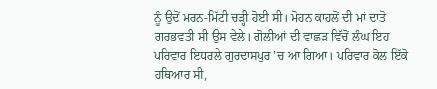ਨੂੰ ਉਦੋਂ ਮਰਨ-ਮਿੱਟੀ ਚੜ੍ਹੀ ਹੋਈ ਸੀ। ਮੋਹਨ ਕਾਹਲੋਂ ਦੀ ਮਾਂ ਦਾਤੋ ਗਰਭਵਤੀ ਸੀ ਉਸ ਵੇਲੇ। ਗੋਲੀਆਂ ਦੀ ਵਾਛੜ ਵਿੱਚੋਂ ਲੰਘ ਇਹ ਪਰਿਵਾਰ ਇਧਰਲੇ ਗੁਰਦਾਸਪੁਰ ’ਚ ਆ ਗਿਆ। ਪਰਿਵਾਰ ਕੋਲ ਇੱਕੋ ਹਥਿਆਰ ਸੀ,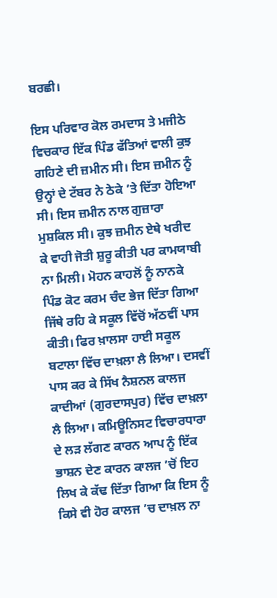ਬਰਛੀ।

ਇਸ ਪਰਿਵਾਰ ਕੋਲ ਰਮਦਾਸ ਤੇ ਮਜੀਠੇ ਵਿਚਕਾਰ ਇੱਕ ਪਿੰਡ ਫੱਤਿਆਂ ਵਾਲੀ ਕੁਝ ਗਹਿਣੇ ਦੀ ਜ਼ਮੀਨ ਸੀ। ਇਸ ਜ਼ਮੀਨ ਨੂੰ ਉਨ੍ਹਾਂ ਦੇ ਟੱਬਰ ਨੇ ਠੇਕੇ ’ਤੇ ਦਿੱਤਾ ਹੋਇਆ ਸੀ। ਇਸ ਜ਼ਮੀਨ ਨਾਲ ਗੁਜ਼ਾਰਾ ਮੁਸ਼ਕਿਲ ਸੀ। ਕੁਝ ਜ਼ਮੀਨ ਏਥੇ ਖਰੀਦ ਕੇ ਵਾਹੀ ਜੋਤੀ ਸ਼ੁਰੂ ਕੀਤੀ ਪਰ ਕਾਮਯਾਬੀ ਨਾ ਮਿਲੀ। ਮੋਹਨ ਕਾਹਲੋਂ ਨੂੰ ਨਾਨਕੇ ਪਿੰਡ ਕੋਟ ਕਰਮ ਚੰਦ ਭੇਜ ਦਿੱਤਾ ਗਿਆ ਜਿੱਥੇ ਰਹਿ ਕੇ ਸਕੂਲ ਵਿੱਚੋਂ ਅੱਠਵੀਂ ਪਾਸ ਕੀਤੀ। ਫਿਰ ਖ਼ਾਲਸਾ ਹਾਈ ਸਕੂਲ ਬਟਾਲਾ ਵਿੱਚ ਦਾਖ਼ਲਾ ਲੈ ਲਿਆ। ਦਸਵੀਂ ਪਾਸ ਕਰ ਕੇ ਸਿੱਖ ਨੈਸ਼ਨਲ ਕਾਲਜ ਕਾਦੀਆਂ (ਗੁਰਦਾਸਪੁਰ) ਵਿੱਚ ਦਾਖ਼ਲਾ ਲੈ ਲਿਆ। ਕਮਿਊਨਿਸਟ ਵਿਚਾਰਧਾਰਾ ਦੇ ਲੜ ਲੱਗਣ ਕਾਰਨ ਆਪ ਨੂੰ ਇੱਕ ਭਾਸ਼ਨ ਦੇਣ ਕਾਰਨ ਕਾਲਜ ’ਚੋਂ ਇਹ ਲਿਖ ਕੇ ਕੱਢ ਦਿੱਤਾ ਗਿਆ ਕਿ ਇਸ ਨੂੰ ਕਿਸੇ ਵੀ ਹੋਰ ਕਾਲਜ ’ਚ ਦਾਖ਼ਲ ਨਾ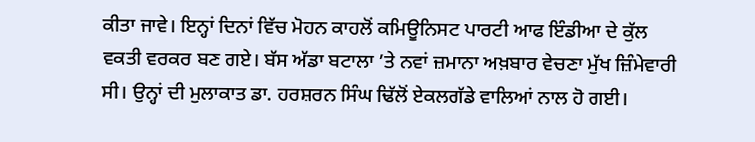ਕੀਤਾ ਜਾਵੇ। ਇਨ੍ਹਾਂ ਦਿਨਾਂ ਵਿੱਚ ਮੋਹਨ ਕਾਹਲੋਂ ਕਮਿਊਨਿਸਟ ਪਾਰਟੀ ਆਫ ਇੰਡੀਆ ਦੇ ਕੁੱਲ ਵਕਤੀ ਵਰਕਰ ਬਣ ਗਏ। ਬੱਸ ਅੱਡਾ ਬਟਾਲਾ ’ਤੇ ਨਵਾਂ ਜ਼ਮਾਨਾ ਅਖ਼ਬਾਰ ਵੇਚਣਾ ਮੁੱਖ ਜ਼ਿੰਮੇਵਾਰੀ ਸੀ। ਉਨ੍ਹਾਂ ਦੀ ਮੁਲਾਕਾਤ ਡਾ. ਹਰਸ਼ਰਨ ਸਿੰਘ ਢਿੱਲੋਂ ਏਕਲਗੱਡੇ ਵਾਲਿਆਂ ਨਾਲ ਹੋ ਗਈ।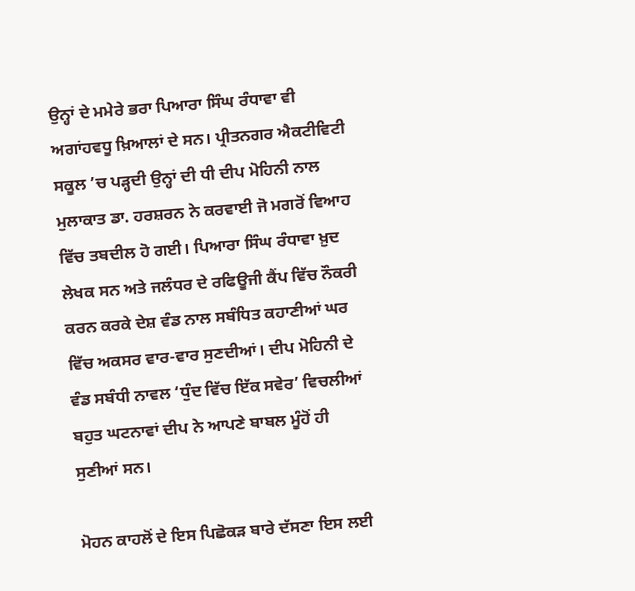ਉਨ੍ਹਾਂ ਦੇ ਮਮੇਰੇ ਭਰਾ ਪਿਆਰਾ ਸਿੰਘ ਰੰਧਾਵਾ ਵੀ ਅਗਾਂਹਵਧੂ ਖ਼ਿਆਲਾਂ ਦੇ ਸਨ। ਪ੍ਰੀਤਨਗਰ ਐਕਟੀਵਿਟੀ ਸਕੂਲ ’ਚ ਪੜ੍ਹਦੀ ਉਨ੍ਹਾਂ ਦੀ ਧੀ ਦੀਪ ਮੋਹਿਨੀ ਨਾਲ ਮੁਲਾਕਾਤ ਡਾ. ਹਰਸ਼ਰਨ ਨੇ ਕਰਵਾਈ ਜੋ ਮਗਰੋਂ ਵਿਆਹ ਵਿੱਚ ਤਬਦੀਲ ਹੋ ਗਈ। ਪਿਆਰਾ ਸਿੰਘ ਰੰਧਾਵਾ ਖ਼ੁਦ ਲੇਖਕ ਸਨ ਅਤੇ ਜਲੰਧਰ ਦੇ ਰਫਿਊਜੀ ਕੈਂਪ ਵਿੱਚ ਨੌਕਰੀ ਕਰਨ ਕਰਕੇ ਦੇਸ਼ ਵੰਡ ਨਾਲ ਸਬੰਧਿਤ ਕਹਾਣੀਆਂ ਘਰ ਵਿੱਚ ਅਕਸਰ ਵਾਰ-ਵਾਰ ਸੁਣਦੀਆਂ। ਦੀਪ ਮੋਹਿਨੀ ਦੇ ਵੰਡ ਸਬੰਧੀ ਨਾਵਲ ‘ਧੁੰਦ ਵਿੱਚ ਇੱਕ ਸਵੇਰ’ ਵਿਚਲੀਆਂ ਬਹੁਤ ਘਟਨਾਵਾਂ ਦੀਪ ਨੇ ਆਪਣੇ ਬਾਬਲ ਮੂੰਹੋਂ ਹੀ ਸੁਣੀਆਂ ਸਨ।

ਮੋਹਨ ਕਾਹਲੋਂ ਦੇ ਇਸ ਪਿਛੋਕੜ ਬਾਰੇ ਦੱਸਣਾ ਇਸ ਲਈ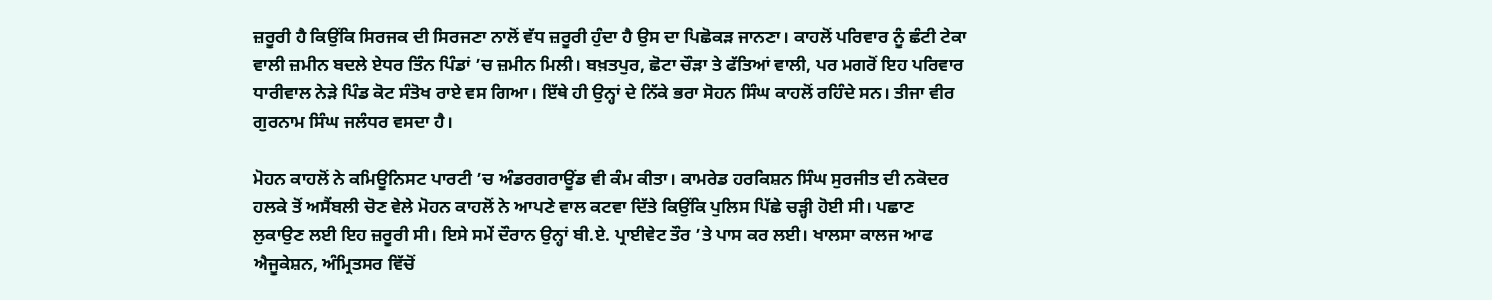ਜ਼ਰੂਰੀ ਹੈ ਕਿਉਂਕਿ ਸਿਰਜਕ ਦੀ ਸਿਰਜਣਾ ਨਾਲੋਂ ਵੱਧ ਜ਼ਰੂਰੀ ਹੁੰਦਾ ਹੈ ਉਸ ਦਾ ਪਿਛੋਕੜ ਜਾਨਣਾ। ਕਾਹਲੋਂ ਪਰਿਵਾਰ ਨੂੰ ਛੰਟੀ ਟੇਕਾ ਵਾਲੀ ਜ਼ਮੀਨ ਬਦਲੇ ਏਧਰ ਤਿੰਨ ਪਿੰਡਾਂ ’ਚ ਜ਼ਮੀਨ ਮਿਲੀ। ਬਖ਼ਤਪੁਰ, ਛੋਟਾ ਚੌੜਾ ਤੇ ਫੱਤਿਆਂ ਵਾਲੀ, ਪਰ ਮਗਰੋਂ ਇਹ ਪਰਿਵਾਰ ਧਾਰੀਵਾਲ ਨੇੜੇ ਪਿੰਡ ਕੋਟ ਸੰਤੋਖ ਰਾਏ ਵਸ ਗਿਆ। ਇੱਥੇ ਹੀ ਉਨ੍ਹਾਂ ਦੇ ਨਿੱਕੇ ਭਰਾ ਸੋਹਨ ਸਿੰਘ ਕਾਹਲੋਂ ਰਹਿੰਦੇ ਸਨ। ਤੀਜਾ ਵੀਰ ਗੁਰਨਾਮ ਸਿੰਘ ਜਲੰਧਰ ਵਸਦਾ ਹੈ।

ਮੋਹਨ ਕਾਹਲੋਂ ਨੇ ਕਮਿਊਨਿਸਟ ਪਾਰਟੀ ’ਚ ਅੰਡਰਗਰਾਊਂਡ ਵੀ ਕੰਮ ਕੀਤਾ। ਕਾਮਰੇਡ ਹਰਕਿਸ਼ਨ ਸਿੰਘ ਸੁਰਜੀਤ ਦੀ ਨਕੋਦਰ ਹਲਕੇ ਤੋਂ ਅਸੈਂਬਲੀ ਚੋਣ ਵੇਲੇ ਮੋਹਨ ਕਾਹਲੋਂ ਨੇ ਆਪਣੇ ਵਾਲ ਕਟਵਾ ਦਿੱਤੇ ਕਿਉਂਕਿ ਪੁਲਿਸ ਪਿੱਛੇ ਚੜ੍ਹੀ ਹੋਈ ਸੀ। ਪਛਾਣ ਲੁਕਾਉਣ ਲਈ ਇਹ ਜ਼ਰੂਰੀ ਸੀ। ਇਸੇ ਸਮੇਂ ਦੌਰਾਨ ਉਨ੍ਹਾਂ ਬੀ.ਏ. ਪ੍ਰਾਈਵੇਟ ਤੌਰ ’ਤੇ ਪਾਸ ਕਰ ਲਈ। ਖਾਲਸਾ ਕਾਲਜ ਆਫ ਐਜੂਕੇਸ਼ਨ, ਅੰਮ੍ਰਿਤਸਰ ਵਿੱਚੋਂ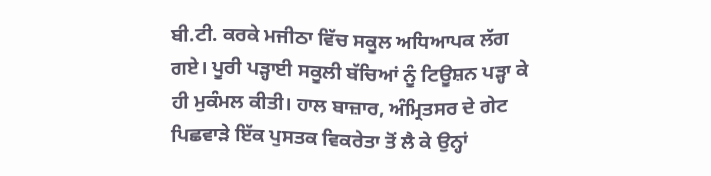ਬੀ.ਟੀ. ਕਰਕੇ ਮਜੀਠਾ ਵਿੱਚ ਸਕੂਲ ਅਧਿਆਪਕ ਲੱਗ ਗਏ। ਪੂਰੀ ਪੜ੍ਹਾਈ ਸਕੂਲੀ ਬੱਚਿਆਂ ਨੂੰ ਟਿਊਸ਼ਨ ਪੜ੍ਹਾ ਕੇ ਹੀ ਮੁਕੰਮਲ ਕੀਤੀ। ਹਾਲ ਬਾਜ਼ਾਰ, ਅੰਮ੍ਰਿਤਸਰ ਦੇ ਗੇਟ ਪਿਛਵਾੜੇ ਇੱਕ ਪੁਸਤਕ ਵਿਕਰੇਤਾ ਤੋਂ ਲੈ ਕੇ ਉਨ੍ਹਾਂ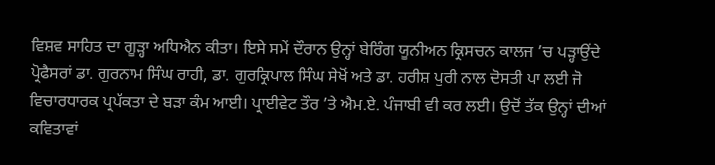ਵਿਸ਼ਵ ਸਾਹਿਤ ਦਾ ਗੂੜ੍ਹਾ ਅਧਿਐਨ ਕੀਤਾ। ਇਸੇ ਸਮੇਂ ਦੌਰਾਨ ਉਨ੍ਹਾਂ ਬੇਰਿੰਗ ਯੂਨੀਅਨ ਕ੍ਰਿਸਚਨ ਕਾਲਜ ’ਚ ਪੜ੍ਹਾਉਂਦੇ ਪ੍ਰੋਫੈਸਰਾਂ ਡਾ. ਗੁਰਨਾਮ ਸਿੰਘ ਰਾਹੀ, ਡਾ. ਗੁਰਕ੍ਰਿਪਾਲ ਸਿੰਘ ਸੇਖੋਂ ਅਤੇ ਡਾ. ਹਰੀਸ਼ ਪੁਰੀ ਨਾਲ ਦੋਸਤੀ ਪਾ ਲਈ ਜੋ ਵਿਚਾਰਧਾਰਕ ਪ੍ਰਪੱਕਤਾ ਦੇ ਬੜਾ ਕੰਮ ਆਈ। ਪ੍ਰਾਈਵੇਟ ਤੌਰ ’ਤੇ ਐਮ.ਏ. ਪੰਜਾਬੀ ਵੀ ਕਰ ਲਈ। ਉਦੋਂ ਤੱਕ ਉਨ੍ਹਾਂ ਦੀਆਂ ਕਵਿਤਾਵਾਂ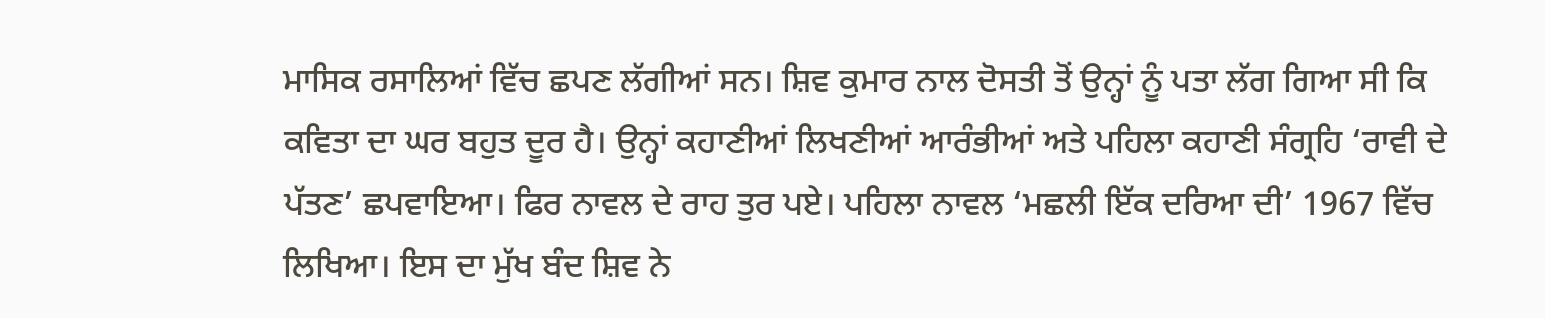ਮਾਸਿਕ ਰਸਾਲਿਆਂ ਵਿੱਚ ਛਪਣ ਲੱਗੀਆਂ ਸਨ। ਸ਼ਿਵ ਕੁਮਾਰ ਨਾਲ ਦੋਸਤੀ ਤੋਂ ਉਨ੍ਹਾਂ ਨੂੰ ਪਤਾ ਲੱਗ ਗਿਆ ਸੀ ਕਿ ਕਵਿਤਾ ਦਾ ਘਰ ਬਹੁਤ ਦੂਰ ਹੈ। ਉਨ੍ਹਾਂ ਕਹਾਣੀਆਂ ਲਿਖਣੀਆਂ ਆਰੰਭੀਆਂ ਅਤੇ ਪਹਿਲਾ ਕਹਾਣੀ ਸੰਗ੍ਰਹਿ ‘ਰਾਵੀ ਦੇ ਪੱਤਣ’ ਛਪਵਾਇਆ। ਫਿਰ ਨਾਵਲ ਦੇ ਰਾਹ ਤੁਰ ਪਏ। ਪਹਿਲਾ ਨਾਵਲ ‘ਮਛਲੀ ਇੱਕ ਦਰਿਆ ਦੀ’ 1967 ਵਿੱਚ ਲਿਖਿਆ। ਇਸ ਦਾ ਮੁੱਖ ਬੰਦ ਸ਼ਿਵ ਨੇ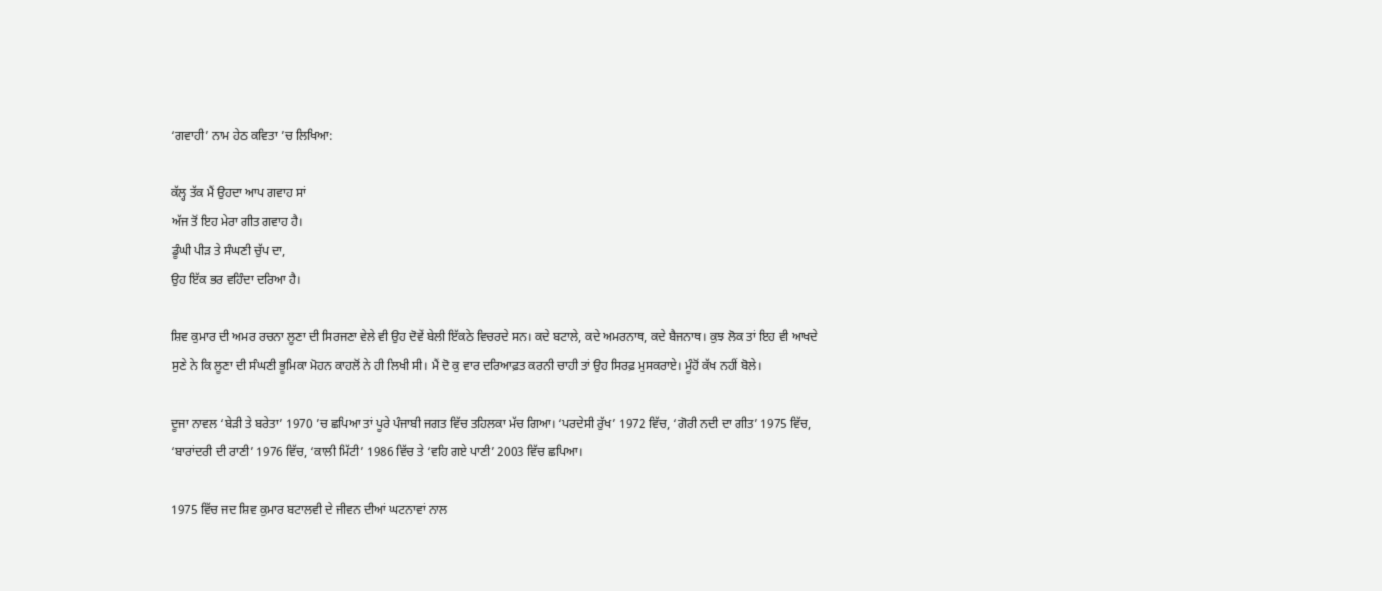‘ਗਵਾਹੀ’ ਨਾਮ ਹੇਠ ਕਵਿਤਾ ’ਚ ਲਿਖਿਆ:

ਕੱਲ੍ਹ ਤੱਕ ਮੈਂ ਉਹਦਾ ਆਪ ਗਵਾਹ ਸਾਂ
ਅੱਜ ਤੋਂ ਇਹ ਮੇਰਾ ਗੀਤ ਗਵਾਹ ਹੈ।
ਡੂੰਘੀ ਪੀੜ ਤੇ ਸੰਘਣੀ ਚੁੱਪ ਦਾ,
ਉਹ ਇੱਕ ਭਰ ਵਹਿੰਦਾ ਦਰਿਆ ਹੈ।

ਸ਼ਿਵ ਕੁਮਾਰ ਦੀ ਅਮਰ ਰਚਨਾ ਲੂਣਾ ਦੀ ਸਿਰਜਣਾ ਵੇਲੇ ਵੀ ਉਹ ਦੋਵੇਂ ਬੇਲੀ ਇੱਕਠੇ ਵਿਚਰਦੇ ਸਨ। ਕਦੇ ਬਟਾਲੇ, ਕਦੇ ਅਮਰਨਾਥ, ਕਦੇ ਬੈਜਨਾਥ। ਕੁਝ ਲੋਕ ਤਾਂ ਇਹ ਵੀ ਆਖਦੇ ਸੁਣੇ ਨੇ ਕਿ ਲੂਣਾ ਦੀ ਸੰਘਣੀ ਭੂਮਿਕਾ ਮੋਹਨ ਕਾਹਲੋਂ ਨੇ ਹੀ ਲਿਖੀ ਸੀ। ਮੈਂ ਦੋ ਕੁ ਵਾਰ ਦਰਿਆਫ਼ਤ ਕਰਨੀ ਚਾਹੀ ਤਾਂ ਉਹ ਸਿਰਫ਼ ਮੁਸਕਰਾਏ। ਮੂੰਹੋਂ ਕੱਖ ਨਹੀਂ ਬੋਲੇ।

ਦੂਜਾ ਨਾਵਲ ‘ਬੇੜੀ ਤੇ ਬਰੇਤਾ’ 1970 ’ਚ ਛਪਿਆ ਤਾਂ ਪੂਰੇ ਪੰਜਾਬੀ ਜਗਤ ਵਿੱਚ ਤਹਿਲਕਾ ਮੱਚ ਗਿਆ। ‘ਪਰਦੇਸੀ ਰੁੱਖ’ 1972 ਵਿੱਚ, ‘ਗੋਰੀ ਨਦੀ ਦਾ ਗੀਤ’ 1975 ਵਿੱਚ, ‘ਬਾਰਾਂਦਰੀ ਦੀ ਰਾਣੀ’ 1976 ਵਿੱਚ, ‘ਕਾਲੀ ਮਿੱਟੀ’ 1986 ਵਿੱਚ ਤੇ ‘ਵਹਿ ਗਏ ਪਾਣੀ’ 2003 ਵਿੱਚ ਛਪਿਆ।

1975 ਵਿੱਚ ਜਦ ਸ਼ਿਵ ਕੁਮਾਰ ਬਟਾਲਵੀ ਦੇ ਜੀਵਨ ਦੀਆਂ ਘਟਨਾਵਾਂ ਨਾਲ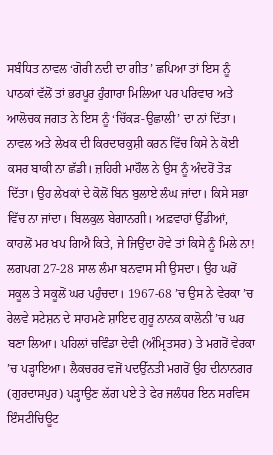ਸਬੰਧਿਤ ਨਾਵਲ ‘ਗੋਰੀ ਨਦੀ ਦਾ ਗੀਤ’ ਛਪਿਆ ਤਾਂ ਇਸ ਨੂੰ ਪਾਠਕਾਂ ਵੱਲੋਂ ਤਾਂ ਭਰਪੂਰ ਹੁੰਗਾਰਾ ਮਿਲਿਆ ਪਰ ਪਰਿਵਾਰ ਅਤੇ ਆਲੋਚਕ ਜਗਤ ਨੇ ਇਸ ਨੂੰ ‘ਚਿੱਕੜ-ਉਛਾਲੀ’ ਦਾ ਨਾਂ ਦਿੱਤਾ। ਨਾਵਲ ਅਤੇ ਲੇਖਕ ਦੀ ਕਿਰਦਾਰਕੁਸ਼ੀ ਕਰਨ ਵਿੱਚ ਕਿਸੇ ਨੇ ਕੋਈ ਕਸਰ ਬਾਕੀ ਨਾ ਛੱਡੀ। ਜ਼ਹਿਰੀ ਮਾਹੌਲ ਨੇ ਉਸ ਨੂੰ ਅੰਦਰੋਂ ਤੋੜ ਦਿੱਤਾ। ਉਹ ਲੇਖਕਾਂ ਦੇ ਕੋਲੋਂ ਬਿਨ ਬੁਲਾਏ ਲੰਘ ਜਾਂਦਾ। ਕਿਸੇ ਸਭਾ ਵਿੱਚ ਨਾ ਜਾਂਦਾ। ਬਿਲਕੁਲ ਬੇਗਾਨਗੀ। ਅਫ਼ਵਾਹਾਂ ਉੱਡੀਆਂ, ਕਾਹਲੋਂ ਮਰ ਖਪ ਗਿਐ ਕਿਤੇ, ਜੇ ਜਿਉਂਦਾ ਹੋਵੇ ਤਾਂ ਕਿਸੇ ਨੂੰ ਮਿਲੇ ਨਾ! ਲਗਪਗ 27-28 ਸਾਲ ਲੰਮਾ ਬਨਵਾਸ ਸੀ ਉਸਦਾ। ਉਹ ਘਰੋਂ ਸਕੂਲ ਤੇ ਸਕੂਲੋਂ ਘਰ ਪਹੁੰਚਦਾ। 1967-68 ’ਚ ਉਸ ਨੇ ਵੇਰਕਾ ’ਚ ਰੇਲਵੇ ਸਟੇਸ਼ਨ ਦੇ ਸਾਹਮਣੇ ਸ਼ਾਇਦ ਗੁਰੂ ਨਾਨਕ ਕਾਲੋਨੀ ’ਚ ਘਰ ਬਣਾ ਲਿਆ। ਪਹਿਲਾਂ ਚਵਿੰਡਾ ਦੇਵੀ (ਅੰਮ੍ਰਿਤਸਰ) ਤੇ ਮਗਰੋਂ ਵੇਰਕਾ ’ਚ ਪੜ੍ਹਾਇਆ। ਲੈਕਚਰਰ ਵਜੋਂ ਪਦਉੱਨਤੀ ਮਗਰੋਂ ਉਹ ਦੀਨਾਨਗਰ (ਗੁਰਦਾਸਪੁਰ) ਪੜ੍ਹਾਉਣ ਲੱਗ ਪਏ ਤੇ ਫੇਰ ਜਲੰਧਰ ਇਨ ਸਰਵਿਸ ਇੰਸਟੀਚਿਊਟ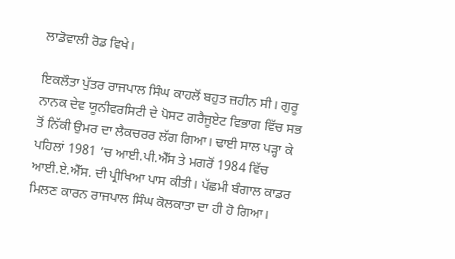ਲਾਡੋਵਾਲੀ ਰੋਡ ਵਿਖੇ।

ਇਕਲੌਤਾ ਪੁੱਤਰ ਰਾਜਪਾਲ ਸਿੰਘ ਕਾਹਲੋਂ ਬਹੁਤ ਜ਼ਹੀਨ ਸੀ। ਗੁਰੂ ਨਾਨਕ ਦੇਵ ਯੂਨੀਵਰਸਿਟੀ ਦੇ ਪੋਸਟ ਗਰੈਜੂਏਟ ਵਿਭਾਗ ਵਿੱਚ ਸਭ ਤੋਂ ਨਿੱਕੀ ਉਮਰ ਦਾ ਲੈਕਚਰਰ ਲੱਗ ਗਿਆ। ਢਾਈ ਸਾਲ ਪੜ੍ਹਾ ਕੇ ਪਹਿਲਾਂ 1981 ’ਚ ਆਈ.ਪੀ.ਐੱਸ ਤੇ ਮਗਰੋਂ 1984 ਵਿੱਚ ਆਈ.ਏ.ਐੱਸ. ਦੀ ਪ੍ਰੀਖਿਆ ਪਾਸ ਕੀਤੀ। ਪੱਛਮੀ ਬੰਗਾਲ ਕਾਡਰ ਮਿਲਣ ਕਾਰਨ ਰਾਜਪਾਲ ਸਿੰਘ ਕੋਲਕਾਤਾ ਦਾ ਹੀ ਹੋ ਗਿਆ।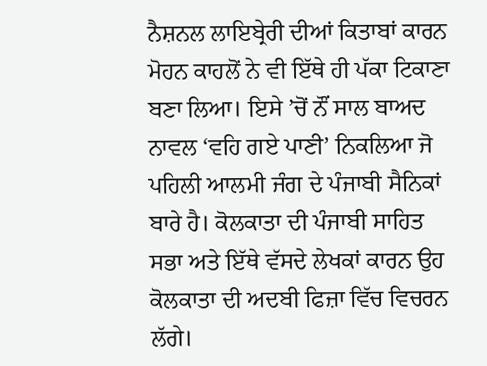ਨੈਸ਼ਨਲ ਲਾਇਬ੍ਰੇਰੀ ਦੀਆਂ ਕਿਤਾਬਾਂ ਕਾਰਨ ਮੋਹਨ ਕਾਹਲੋਂ ਨੇ ਵੀ ਇੱਥੇ ਹੀ ਪੱਕਾ ਟਿਕਾਣਾ ਬਣਾ ਲਿਆ। ਇਸੇ ’ਚੋਂ ਨੌਂ ਸਾਲ ਬਾਅਦ ਨਾਵਲ ‘ਵਹਿ ਗਏ ਪਾਣੀ’ ਨਿਕਲਿਆ ਜੋ ਪਹਿਲੀ ਆਲਮੀ ਜੰਗ ਦੇ ਪੰਜਾਬੀ ਸੈਨਿਕਾਂ ਬਾਰੇ ਹੈ। ਕੋਲਕਾਤਾ ਦੀ ਪੰਜਾਬੀ ਸਾਹਿਤ ਸਭਾ ਅਤੇ ਇੱਥੇ ਵੱਸਦੇ ਲੇਖਕਾਂ ਕਾਰਨ ਉਹ ਕੋਲਕਾਤਾ ਦੀ ਅਦਬੀ ਫਿਜ਼ਾ ਵਿੱਚ ਵਿਚਰਨ ਲੱਗੇ।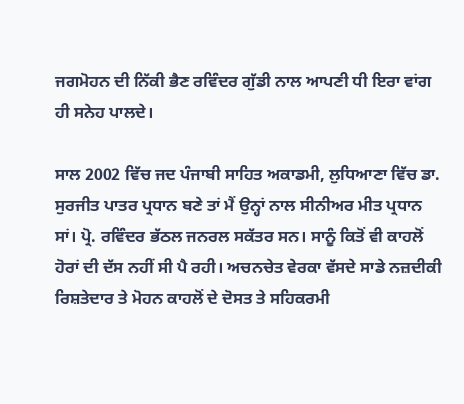ਜਗਮੋਹਨ ਦੀ ਨਿੱਕੀ ਭੈਣ ਰਵਿੰਦਰ ਗੁੱਡੀ ਨਾਲ ਆਪਣੀ ਧੀ ਇਰਾ ਵਾਂਗ ਹੀ ਸਨੇਹ ਪਾਲਦੇ।

ਸਾਲ 2002 ਵਿੱਚ ਜਦ ਪੰਜਾਬੀ ਸਾਹਿਤ ਅਕਾਡਮੀ, ਲੁਧਿਆਣਾ ਵਿੱਚ ਡਾ. ਸੁਰਜੀਤ ਪਾਤਰ ਪ੍ਰਧਾਨ ਬਣੇ ਤਾਂ ਮੈਂ ਉਨ੍ਹਾਂ ਨਾਲ ਸੀਨੀਅਰ ਮੀਤ ਪ੍ਰਧਾਨ ਸਾਂ। ਪ੍ਰੋ. ਰਵਿੰਦਰ ਭੱਠਲ ਜਨਰਲ ਸਕੱਤਰ ਸਨ। ਸਾਨੂੰ ਕਿਤੋਂ ਵੀ ਕਾਹਲੋਂ ਹੋਰਾਂ ਦੀ ਦੱਸ ਨਹੀਂ ਸੀ ਪੈ ਰਹੀ। ਅਚਨਚੇਤ ਵੇਰਕਾ ਵੱਸਦੇ ਸਾਡੇ ਨਜ਼ਦੀਕੀ ਰਿਸ਼ਤੇਦਾਰ ਤੇ ਮੋਹਨ ਕਾਹਲੋਂ ਦੇ ਦੋਸਤ ਤੇ ਸਹਿਕਰਮੀ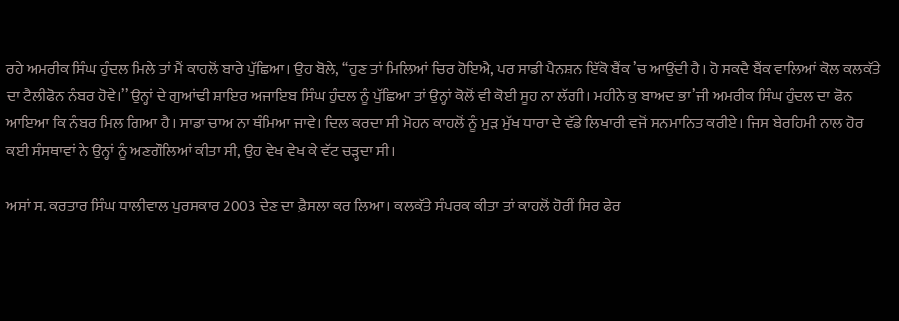ਰਹੇ ਅਮਰੀਕ ਸਿੰਘ ਹੁੰਦਲ ਮਿਲੇ ਤਾਂ ਮੈਂ ਕਾਹਲੋਂ ਬਾਰੇ ਪੁੱਛਿਆ। ਉਹ ਬੋਲੇ, ‘‘ਹੁਣ ਤਾਂ ਮਿਲਿਆਂ ਚਿਰ ਹੋਇਐ, ਪਰ ਸਾਡੀ ਪੈਨਸ਼ਨ ਇੱਕੋ ਬੈਂਕ ’ਚ ਆਉਂਦੀ ਹੈ। ਹੋ ਸਕਦੈ ਬੈਂਕ ਵਾਲਿਆਂ ਕੋਲ ਕਲਕੱਤੇ ਦਾ ਟੈਲੀਫੋਨ ਨੰਬਰ ਹੋਵੇ।’’ ਉਨ੍ਹਾਂ ਦੇ ਗੁਆਂਢੀ ਸ਼ਾਇਰ ਅਜਾਇਬ ਸਿੰਘ ਹੁੰਦਲ ਨੂੰ ਪੁੱਛਿਆ ਤਾਂ ਉਨ੍ਹਾਂ ਕੋਲੋਂ ਵੀ ਕੋਈ ਸੂਹ ਨਾ ਲੱਗੀ। ਮਹੀਨੇ ਕੁ ਬਾਅਦ ਭਾ’ਜੀ ਅਮਰੀਕ ਸਿੰਘ ਹੁੰਦਲ ਦਾ ਫੋਨ ਆਇਆ ਕਿ ਨੰਬਰ ਮਿਲ ਗਿਆ ਹੈ। ਸਾਡਾ ਚਾਅ ਨਾ ਥੰਮਿਆ ਜਾਵੇ। ਦਿਲ ਕਰਦਾ ਸੀ ਮੋਹਨ ਕਾਹਲੋਂ ਨੂੰ ਮੁੜ ਮੁੱਖ ਧਾਰਾ ਦੇ ਵੱਡੇ ਲਿਖਾਰੀ ਵਜੋਂ ਸਨਮਾਨਿਤ ਕਰੀਏ। ਜਿਸ ਬੇਰਹਿਮੀ ਨਾਲ ਹੋਰ ਕਈ ਸੰਸਥਾਵਾਂ ਨੇ ਉਨ੍ਹਾਂ ਨੂੰ ਅਣਗੌਲਿਆਂ ਕੀਤਾ ਸੀ, ਉਹ ਵੇਖ ਵੇਖ ਕੇ ਵੱਟ ਚੜ੍ਹਦਾ ਸੀ।

ਅਸਾਂ ਸ. ਕਰਤਾਰ ਸਿੰਘ ਧਾਲੀਵਾਲ ਪੁਰਸਕਾਰ 2003 ਦੇਣ ਦਾ ਫ਼ੈਸਲਾ ਕਰ ਲਿਆ। ਕਲਕੱਤੇ ਸੰਪਰਕ ਕੀਤਾ ਤਾਂ ਕਾਹਲੋਂ ਹੋਰੀਂ ਸਿਰ ਫੇਰ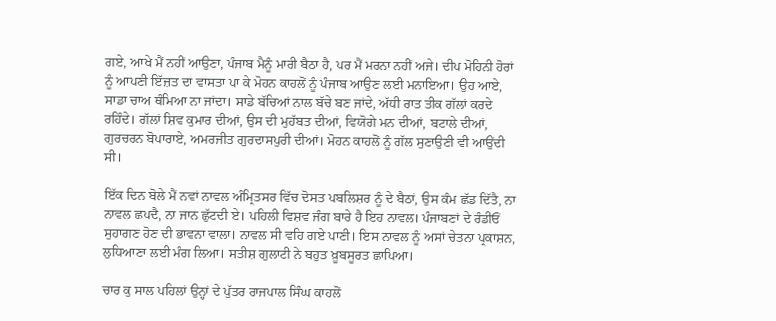ਗਏ, ਆਖੇ ਮੈਂ ਨਹੀਂ ਆਉਣਾ, ਪੰਜਾਬ ਮੈਨੂੰ ਮਾਰੀ ਬੈਠਾ ਹੈ, ਪਰ ਮੈਂ ਮਰਨਾ ਨਹੀਂ ਅਜੇ। ਦੀਪ ਮੋਹਿਨੀ ਹੋਰਾਂ ਨੂੰ ਆਪਣੀ ਇੱਜ਼ਤ ਦਾ ਵਾਸਤਾ ਪਾ ਕੇ ਮੋਹਨ ਕਾਹਲੋਂ ਨੂੰ ਪੰਜਾਬ ਆਉਣ ਲਈ ਮਨਾਇਆ। ਉਹ ਆਏ, ਸਾਡਾ ਚਾਅ ਥੰਮਿਆ ਨਾ ਜਾਂਦਾ। ਸਾਡੇ ਬੱਚਿਆਂ ਨਾਲ ਬੱਚੇ ਬਣ ਜਾਂਦੇ, ਅੱਧੀ ਰਾਤ ਤੀਕ ਗੱਲਾਂ ਕਰਦੇ ਰਹਿੰਦੇ। ਗੱਲਾਂ ਸ਼ਿਵ ਕੁਮਾਰ ਦੀਆਂ, ਉਸ ਦੀ ਮੁਹੱਬਤ ਦੀਆਂ, ਵਿਯੋਗੇ ਮਨ ਦੀਆਂ, ਬਟਾਲੇ ਦੀਆਂ, ਗੁਰਚਰਨ ਬੋਪਾਰਾਏ, ਅਮਰਜੀਤ ਗੁਰਦਾਸਪੁਰੀ ਦੀਆਂ। ਮੋਹਨ ਕਾਹਲੋਂ ਨੂੰ ਗੱਲ ਸੁਣਾਉਣੀ ਵੀ ਆਉਂਦੀ ਸੀ।

ਇੱਕ ਦਿਨ ਬੋਲੇ ਮੈਂ ਨਵਾਂ ਨਾਵਲ ਅੰਮ੍ਰਿਤਸਰ ਵਿੱਚ ਦੋਸਤ ਪਬਲਿਸ਼ਰ ਨੂੰ ਦੇ ਬੈਠਾਂ, ਉਸ ਕੰਮ ਛੱਡ ਦਿੱਤੈ, ਨਾ ਨਾਵਲ ਛਪਦੈ, ਨਾ ਜਾਨ ਛੁੱਟਦੀ ਏ। ਪਹਿਲੀ ਵਿਸ਼ਵ ਜੰਗ ਬਾਰੇ ਹੈ ਇਹ ਨਾਵਲ। ਪੰਜਾਬਣਾਂ ਦੇ ਰੰਡੀਓਂ ਸੁਹਾਗਣ ਹੋਣ ਦੀ ਭਾਵਨਾ ਵਾਲਾ। ਨਾਵਲ ਸੀ ਵਹਿ ਗਏ ਪਾਣੀ। ਇਸ ਨਾਵਲ ਨੂੰ ਅਸਾਂ ਚੇਤਨਾ ਪ੍ਰਕਾਸ਼ਨ, ਲੁਧਿਆਣਾ ਲਈ ਮੰਗ ਲਿਆ। ਸਤੀਸ਼ ਗੁਲਾਟੀ ਨੇ ਬਹੁਤ ਖ਼ੂਬਸੂਰਤ ਛਾਪਿਆ।

ਚਾਰ ਕੁ ਸਾਲ ਪਹਿਲਾਂ ਉਨ੍ਹਾਂ ਦੇ ਪੁੱਤਰ ਰਾਜਪਾਲ ਸਿੰਘ ਕਾਹਲੋਂ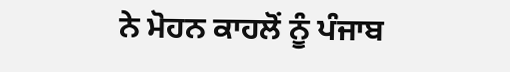ਨੇ ਮੋਹਨ ਕਾਹਲੋਂ ਨੂੰ ਪੰਜਾਬ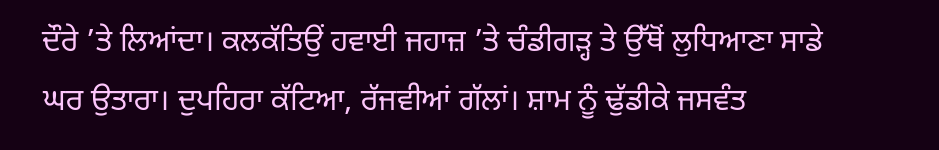ਦੌਰੇ ’ਤੇ ਲਿਆਂਦਾ। ਕਲਕੱਤਿਉਂ ਹਵਾਈ ਜਹਾਜ਼ ’ਤੇ ਚੰਡੀਗੜ੍ਹ ਤੇ ਉੱਥੋਂ ਲੁਧਿਆਣਾ ਸਾਡੇ ਘਰ ਉਤਾਰਾ। ਦੁਪਹਿਰਾ ਕੱਟਿਆ, ਰੱਜਵੀਆਂ ਗੱਲਾਂ। ਸ਼ਾਮ ਨੂੰ ਢੁੱਡੀਕੇ ਜਸਵੰਤ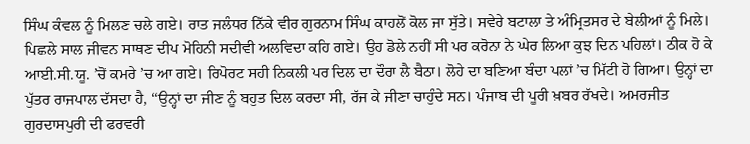ਸਿੰਘ ਕੰਵਲ ਨੂੰ ਮਿਲਣ ਚਲੇ ਗਏ। ਰਾਤ ਜਲੰਧਰ ਨਿੱਕੇ ਵੀਰ ਗੁਰਨਾਮ ਸਿੰਘ ਕਾਹਲੋਂ ਕੋਲ ਜਾ ਸੁੱਤੇ। ਸਵੇਰੇ ਬਟਾਲਾ ਤੇ ਅੰਮ੍ਰਿਤਸਰ ਦੇ ਬੇਲੀਆਂ ਨੂੰ ਮਿਲੇ। ਪਿਛਲੇ ਸਾਲ ਜੀਵਨ ਸਾਥਣ ਦੀਪ ਮੋਹਿਨੀ ਸਦੀਵੀ ਅਲਵਿਦਾ ਕਹਿ ਗਏ। ਉਹ ਡੋਲੇ ਨਹੀਂ ਸੀ ਪਰ ਕਰੋਨਾ ਨੇ ਘੇਰ ਲਿਆ ਕੁਝ ਦਿਨ ਪਹਿਲਾਂ। ਠੀਕ ਹੋ ਕੇ ਆਈ.ਸੀ.ਯੂ. ’ਚੋਂ ਕਮਰੇ ’ਚ ਆ ਗਏ। ਰਿਪੋਰਟ ਸਹੀ ਨਿਕਲੀ ਪਰ ਦਿਲ ਦਾ ਦੌਰਾ ਲੈ ਬੈਠਾ। ਲੋਹੇ ਦਾ ਬਣਿਆ ਬੰਦਾ ਪਲਾਂ ’ਚ ਮਿੱਟੀ ਹੋ ਗਿਆ। ਉਨ੍ਹਾਂ ਦਾ ਪੁੱਤਰ ਰਾਜਪਾਲ ਦੱਸਦਾ ਹੈ, ‘‘ਉਨ੍ਹਾਂ ਦਾ ਜੀਣ ਨੂੰ ਬਹੁਤ ਦਿਲ ਕਰਦਾ ਸੀ, ਰੱਜ ਕੇ ਜੀਣਾ ਚਾਹੁੰਦੇ ਸਨ। ਪੰਜਾਬ ਦੀ ਪੂਰੀ ਖ਼ਬਰ ਰੱਖਦੇ। ਅਮਰਜੀਤ ਗੁਰਦਾਸਪੁਰੀ ਦੀ ਫਰਵਰੀ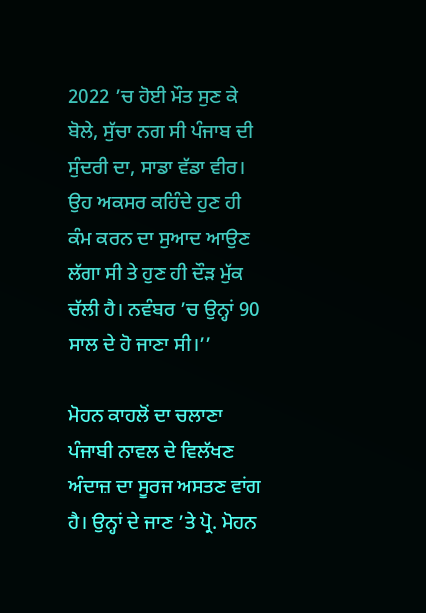2022 ’ਚ ਹੋਈ ਮੌਤ ਸੁਣ ਕੇ ਬੋਲੇ, ਸੁੱਚਾ ਨਗ ਸੀ ਪੰਜਾਬ ਦੀ ਸੁੰਦਰੀ ਦਾ, ਸਾਡਾ ਵੱਡਾ ਵੀਰ। ਉਹ ਅਕਸਰ ਕਹਿੰਦੇ ਹੁਣ ਹੀ ਕੰਮ ਕਰਨ ਦਾ ਸੁਆਦ ਆਉਣ ਲੱਗਾ ਸੀ ਤੇ ਹੁਣ ਹੀ ਦੌੜ ਮੁੱਕ ਚੱਲੀ ਹੈ। ਨਵੰਬਰ ’ਚ ਉਨ੍ਹਾਂ 90 ਸਾਲ ਦੇ ਹੋ ਜਾਣਾ ਸੀ।’’

ਮੋਹਨ ਕਾਹਲੋਂ ਦਾ ਚਲਾਣਾ ਪੰਜਾਬੀ ਨਾਵਲ ਦੇ ਵਿਲੱਖਣ ਅੰਦਾਜ਼ ਦਾ ਸੂਰਜ ਅਸਤਣ ਵਾਂਗ ਹੈ। ਉਨ੍ਹਾਂ ਦੇ ਜਾਣ ’ਤੇ ਪ੍ਰੋ. ਮੋਹਨ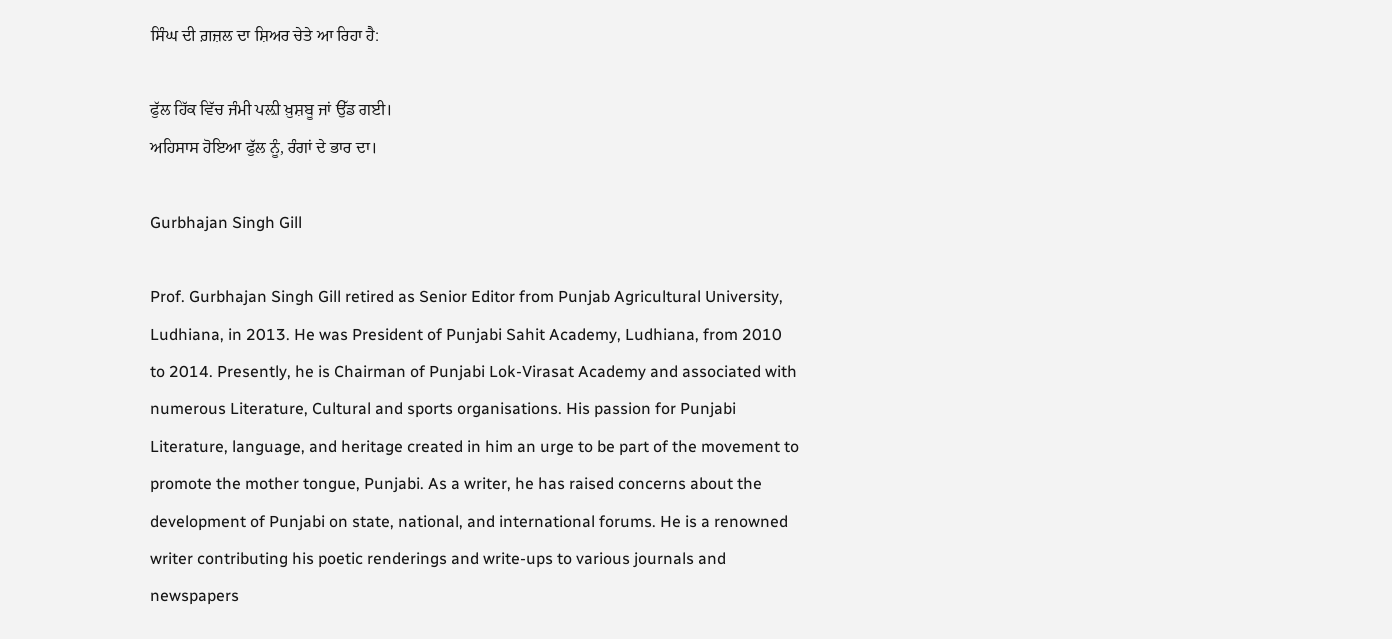ਸਿੰਘ ਦੀ ਗ਼ਜ਼ਲ ਦਾ ਸ਼ਿਅਰ ਚੇਤੇ ਆ ਰਿਹਾ ਹੈ:

ਫੁੱਲ ਹਿੱਕ ਵਿੱਚ ਜੰਮੀ ਪਲ਼ੀ ਖ਼ੁਸ਼ਬੂ ਜਾਂ ਉੱਡ ਗਈ।
ਅਹਿਸਾਸ ਹੋਇਆ ਫੁੱਲ ਨੂੰ, ਰੰਗਾਂ ਦੇ ਭਾਰ ਦਾ।

Gurbhajan Singh Gill

Prof. Gurbhajan Singh Gill retired as Senior Editor from Punjab Agricultural University, Ludhiana, in 2013. He was President of Punjabi Sahit Academy, Ludhiana, from 2010 to 2014. Presently, he is Chairman of Punjabi Lok-Virasat Academy and associated with numerous Literature, Cultural and sports organisations. His passion for Punjabi Literature, language, and heritage created in him an urge to be part of the movement to promote the mother tongue, Punjabi. As a writer, he has raised concerns about the development of Punjabi on state, national, and international forums. He is a renowned writer contributing his poetic renderings and write-ups to various journals and newspapers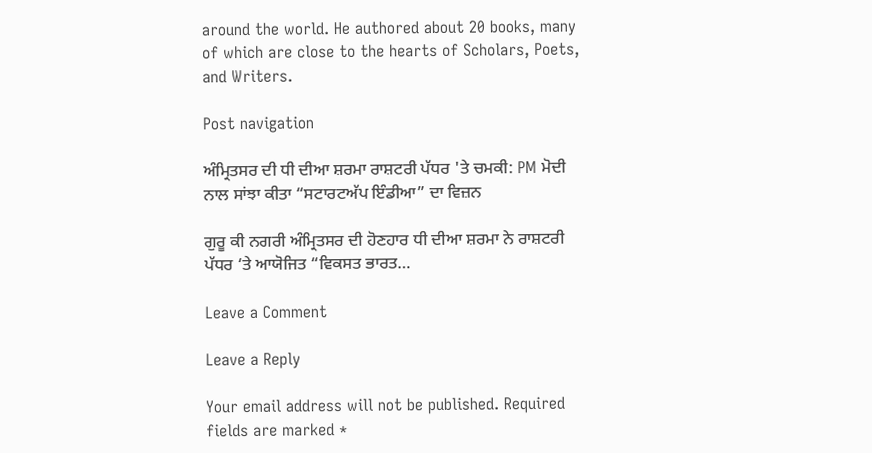around the world. He authored about 20 books, many of which are close to the hearts of Scholars, Poets, and Writers.

Post navigation

ਅੰਮ੍ਰਿਤਸਰ ਦੀ ਧੀ ਦੀਆ ਸ਼ਰਮਾ ਰਾਸ਼ਟਰੀ ਪੱਧਰ 'ਤੇ ਚਮਕੀ: PM ਮੋਦੀ ਨਾਲ ਸਾਂਝਾ ਕੀਤਾ “ਸਟਾਰਟਅੱਪ ਇੰਡੀਆ” ਦਾ ਵਿਜ਼ਨ

ਗੁਰੂ ਕੀ ਨਗਰੀ ਅੰਮ੍ਰਿਤਸਰ ਦੀ ਹੋਣਹਾਰ ਧੀ ਦੀਆ ਸ਼ਰਮਾ ਨੇ ਰਾਸ਼ਟਰੀ ਪੱਧਰ ‘ਤੇ ਆਯੋਜਿਤ “ਵਿਕਸਤ ਭਾਰਤ…

Leave a Comment

Leave a Reply

Your email address will not be published. Required fields are marked *